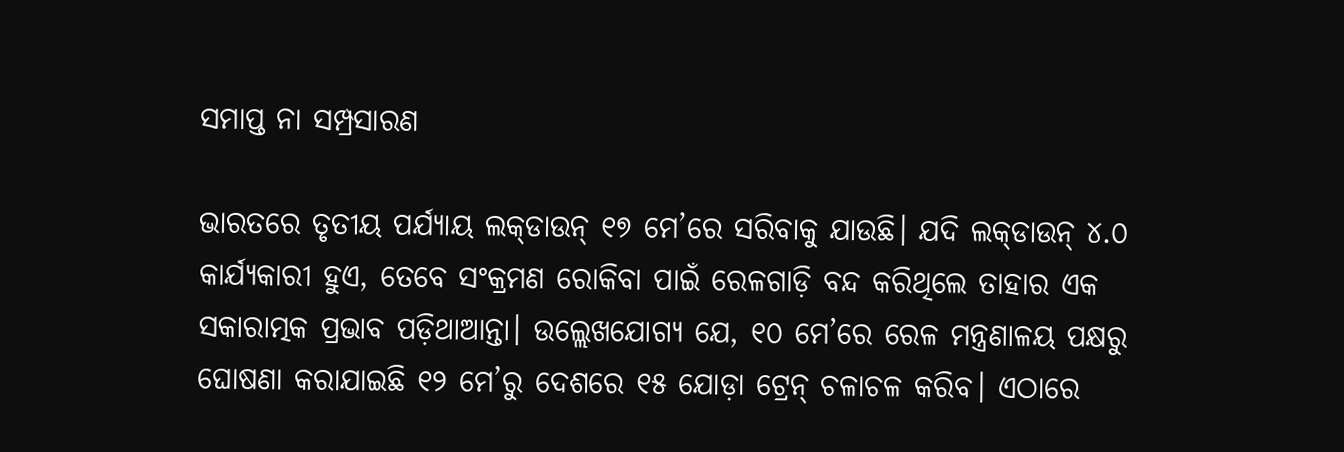ସମାପ୍ତ ନା ସମ୍ପ୍ରସାରଣ

ଭାରତରେ ତୃତୀୟ ପର୍ଯ୍ୟାୟ ଲକ୍‌ଡାଉନ୍‌ ୧୭ ମେ’ରେ ସରିବାକୁ ଯାଉଛି। ଯଦି ଲକ୍‌ଡାଉନ୍‌ ୪.୦ କାର୍ଯ୍ୟକାରୀ ହୁଏ, ତେବେ ସଂକ୍ରମଣ ରୋକିବା ପାଇଁ ରେଳଗାଡ଼ି ବନ୍ଦ କରିଥିଲେ ତାହାର ଏକ ସକାରାତ୍ମକ ପ୍ରଭାବ ପଡ଼ିଥାଆନ୍ତା। ଉଲ୍ଲେଖଯୋଗ୍ୟ ଯେ, ୧୦ ମେ’ରେ ରେଳ ମନ୍ତ୍ରଣାଳୟ ପକ୍ଷରୁ ଘୋଷଣା କରାଯାଇଛି ୧୨ ମେ’ରୁ ଦେଶରେ ୧୫ ଯୋଡ଼ା ଟ୍ରେନ୍‌ ଚଳାଚଳ କରିବ। ଏଠାରେ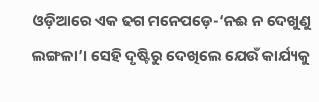ଓଡ଼ିଆରେ ଏକ ଢଗ ମନେପଡ଼େ-‘ନଈ ନ ଦେଖୁଣୁ ଲଙ୍ଗଳା’। ସେହି ଦୃଷ୍ଟିରୁ ଦେଖିଲେ ଯେଉଁ କାର୍ଯ୍ୟକୁ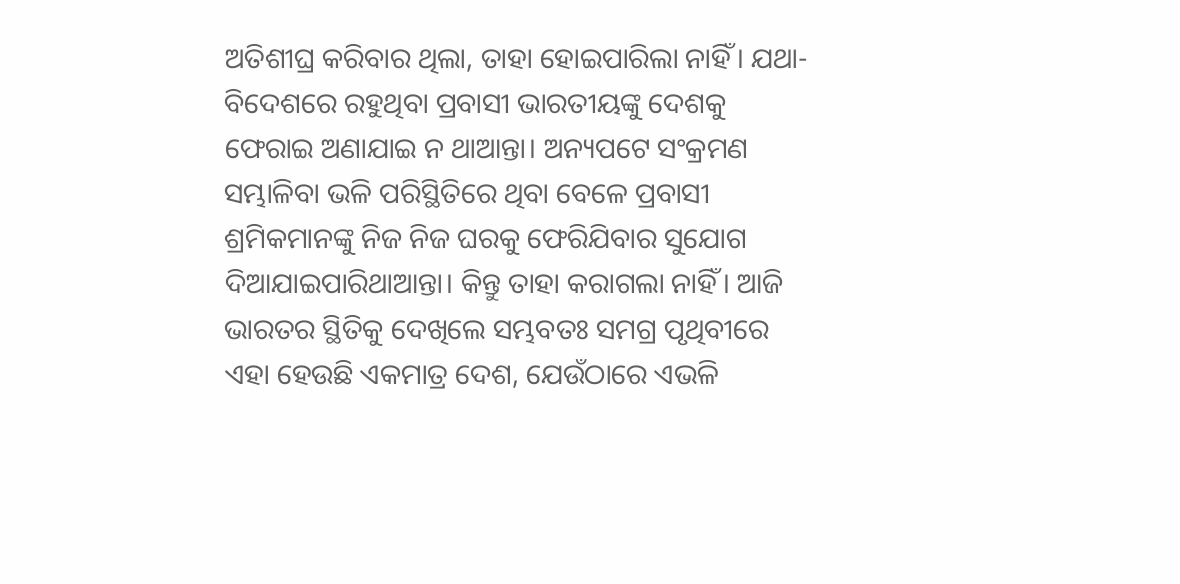ଅତିଶୀଘ୍ର କରିବାର ଥିଲା, ତାହା ହୋଇପାରିଲା ନାହିଁ। ଯଥା-ବିଦେଶରେ ରହୁଥିବା ପ୍ରବାସୀ ଭାରତୀୟଙ୍କୁ ଦେଶକୁ ଫେରାଇ ଅଣାଯାଇ ନ ଥାଆନ୍ତା। ଅନ୍ୟପଟେ ସଂକ୍ରମଣ ସମ୍ଭାଳିବା ଭଳି ପରିସ୍ଥିତିରେ ଥିବା ବେଳେ ପ୍ରବାସୀ ଶ୍ରମିକମାନଙ୍କୁ ନିଜ ନିଜ ଘରକୁ ଫେରିଯିବାର ସୁଯୋଗ ଦିଆଯାଇପାରିଥାଆନ୍ତା। କିନ୍ତୁ ତାହା କରାଗଲା ନାହିଁ। ଆଜି ଭାରତର ସ୍ଥିତିକୁ ଦେଖିଲେ ସମ୍ଭବତଃ ସମଗ୍ର ପୃଥିବୀରେ ଏହା ହେଉଛି ଏକମାତ୍ର ଦେଶ, ଯେଉଁଠାରେ ଏଭଳି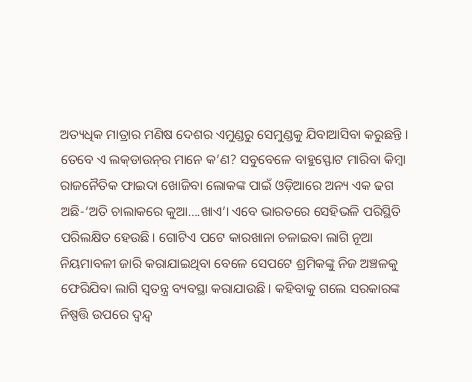ଅତ୍ୟଧିକ ମାତ୍ରାର ମଣିଷ ଦେଶର ଏମୁଣ୍ଡରୁ ସେମୁଣ୍ଡକୁ ଯିବାଆସିବା କରୁଛନ୍ତି। ତେବେ ଏ ଲକ୍‌ଡାଉନ୍‌ର ମାନେ କ’ଣ? ସବୁବେଳେ ବାହୁସ୍ଫୋଟ ମାରିବା କିମ୍ବା ରାଜନୈତିକ ଫାଇଦା ଖୋଜିବା ଲୋକଙ୍କ ପାଇଁ ଓଡ଼ିଆରେ ଅନ୍ୟ ଏକ ଢଗ ଅଛି-‘ଅତି ଚାଲାକରେ କୁଆ….ଖାଏ’। ଏବେ ଭାରତରେ ସେହିଭଳି ପରିସ୍ଥିତି ପରିଲକ୍ଷିତ ହେଉଛି। ଗୋଟିଏ ପଟେ କାରଖାନା ଚଳାଇବା ଲାଗି ନୂଆ ନିୟମାବଳୀ ଜାରି କରାଯାଇଥିବା ବେଳେ ସେପଟେ ଶ୍ରମିକଙ୍କୁ ନିଜ ଅଞ୍ଚଳକୁ ଫେରିଯିବା ଲାଗି ସ୍ବତନ୍ତ୍ର ବ୍ୟବସ୍ଥା କରାଯାଉଛି। କହିବାକୁ ଗଲେ ସରକାରଙ୍କ ନିଷ୍ପତ୍ତି ଉପରେ ଦ୍ୱନ୍ଦ୍ୱ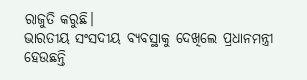ରାଜୁତି କରୁଛି।
ଭାରତୀୟ ସଂସଦୀୟ ବ୍ୟବସ୍ଥାକୁ ଦେଖିଲେ ପ୍ରଧାନମନ୍ତ୍ରୀ ହେଉଛନ୍ତି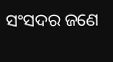ସଂସଦର ଜଣେ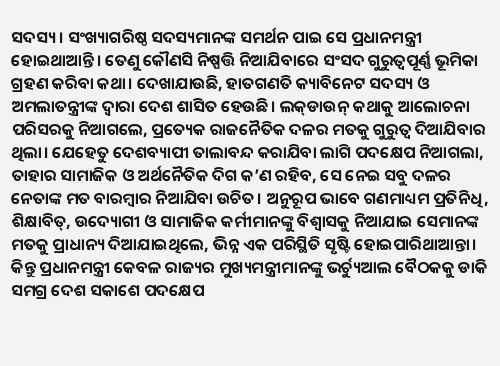ସଦସ୍ୟ। ସଂଖ୍ୟାଗରିଷ୍ଠ ସଦସ୍ୟମାନଙ୍କ ସମର୍ଥନ ପାଇ ସେ ପ୍ରଧାନମନ୍ତ୍ରୀ ହୋଇଥାଆନ୍ତି। ତେଣୁ କୌଣସି ନିଷ୍ପତ୍ତି ନିଆଯିବାରେ ସଂସଦ ଗୁରୁତ୍ୱପୂର୍ଣ୍ଣ ଭୂମିକା ଗ୍ରହଣ କରିବା କଥା। ଦେଖାଯାଉଛି, ହାତଗଣତି କ୍ୟାବିନେଟ ସଦସ୍ୟ ଓ ଅମଲାତନ୍ତ୍ରୀଙ୍କ ଦ୍ୱାରା ଦେଶ ଶାସିତ ହେଉଛି। ଲକ୍‌ଡାଉନ୍‌ କଥାକୁ ଆଲୋଚନା ପରିସରକୁ ନିଆଗଲେ, ପ୍ରତ୍ୟେକ ରାଜନୈତିକ ଦଳର ମତକୁ ଗୁରୁତ୍ୱ ଦିଆଯିବାର ଥିଲା। ଯେହେତୁ ଦେଶବ୍ୟାପୀ ତାଲାବନ୍ଦ କରାଯିବା ଲାଗି ପଦକ୍ଷେପ ନିଆଗଲା, ତାହାର ସାମାଜିକ ଓ ଅର୍ଥନୈତିକ ଦିଗ କ’ଣ ରହିବ, ସେ ନେଇ ସବୁ ଦଳର ନେତାଙ୍କ ମତ ବାରମ୍ବାର ନିଆଯିବା ଉଚିତ। ଅନୁରୂପ ଭାବେ ଗଣମାଧ୍ୟମ ପ୍ରତିନିଧି, ଶିକ୍ଷାବିତ୍‌, ଉଦ୍ୟୋଗୀ ଓ ସାମାଜିକ କର୍ମୀମାନଙ୍କୁ ବିଶ୍ୱାସକୁ ନିଆଯାଇ ସେମାନଙ୍କ ମତକୁ ପ୍ରାଧାନ୍ୟ ଦିଆଯାଇଥିଲେ, ଭିନ୍ନ ଏକ ପରିସ୍ଥିତି ସୃଷ୍ଟି ହୋଇପାରିଥାଆନ୍ତା। କିନ୍ତୁ ପ୍ରଧାନମନ୍ତ୍ରୀ କେବଳ ରାଜ୍ୟର ମୁଖ୍ୟମନ୍ତ୍ରୀମାନଙ୍କୁ ଭର୍ଚ୍ୟୁଆଲ ବୈଠକକୁ ଡାକି ସମଗ୍ର ଦେଶ ସକାଶେ ପଦକ୍ଷେପ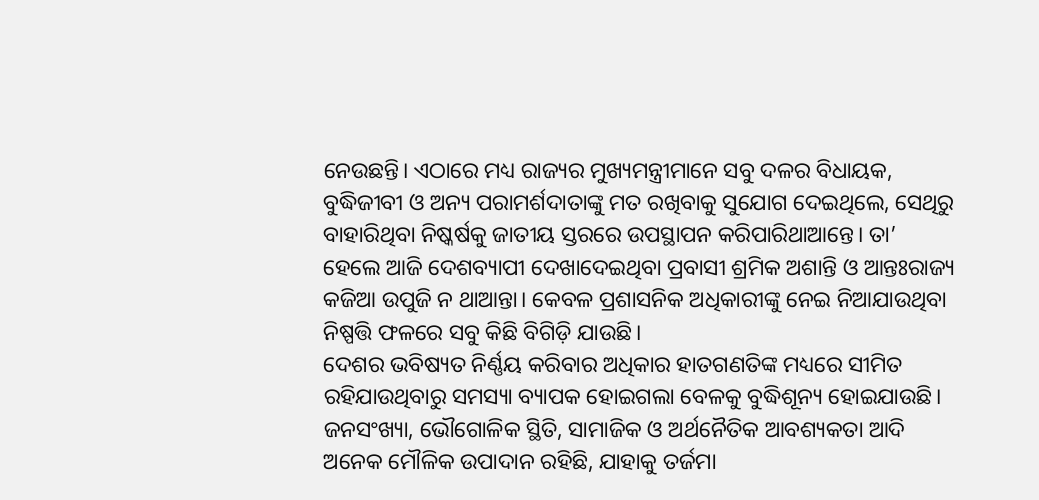ନେଉଛନ୍ତି। ଏଠାରେ ମଧ୍ୟ ରାଜ୍ୟର ମୁଖ୍ୟମନ୍ତ୍ରୀମାନେ ସବୁ ଦଳର ବିଧାୟକ, ବୁଦ୍ଧିଜୀବୀ ଓ ଅନ୍ୟ ପରାମର୍ଶଦାତାଙ୍କୁ ମତ ରଖିବାକୁ ସୁଯୋଗ ଦେଇଥିଲେ, ସେଥିରୁ ବାହାରିଥିବା ନିଷ୍କର୍ଷକୁ ଜାତୀୟ ସ୍ତରରେ ଉପସ୍ଥାପନ କରିପାରିଥାଆନ୍ତେ। ତା’ ହେଲେ ଆଜି ଦେଶବ୍ୟାପୀ ଦେଖାଦେଇଥିବା ପ୍ରବାସୀ ଶ୍ରମିକ ଅଶାନ୍ତି ଓ ଆନ୍ତଃରାଜ୍ୟ କଜିଆ ଉପୁଜି ନ ଥାଆନ୍ତା। କେବଳ ପ୍ରଶାସନିକ ଅଧିକାରୀଙ୍କୁ ନେଇ ନିଆଯାଉଥିବା ନିଷ୍ପତ୍ତି ଫଳରେ ସବୁ କିଛି ବିଗିଡ଼ି ଯାଉଛି।
ଦେଶର ଭବିଷ୍ୟତ ନିର୍ଣ୍ଣୟ କରିବାର ଅଧିକାର ହାତଗଣତିଙ୍କ ମଧ୍ୟରେ ସୀମିତ ରହିଯାଉଥିବାରୁ ସମସ୍ୟା ବ୍ୟାପକ ହୋଇଗଲା ବେଳକୁ ବୁଦ୍ଧିଶୂନ୍ୟ ହୋଇଯାଉଛି। ଜନସଂଖ୍ୟା, ଭୌଗୋଳିକ ସ୍ଥିତି, ସାମାଜିକ ଓ ଅର୍ଥନୈତିକ ଆବଶ୍ୟକତା ଆଦି ଅନେକ ମୌଳିକ ଉପାଦାନ ରହିଛି, ଯାହାକୁ ତର୍ଜମା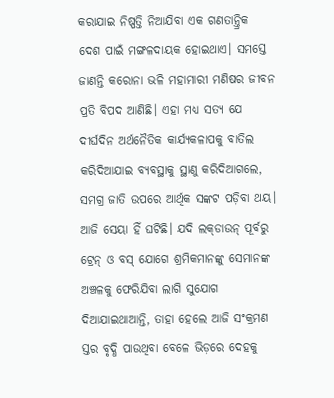କରାଯାଇ ନିଷ୍ପତ୍ତି ନିଆଯିବା ଏକ ଗଣତାନ୍ତ୍ରିକ ଦେଶ ପାଇଁ ମଙ୍ଗଳଦାୟକ ହୋଇଥାଏ। ସମସ୍ତେ ଜାଣନ୍ତି କରୋନା ଭଳି ମହାମାରୀ ମଣିଷର ଜୀବନ ପ୍ରତି ବିପଦ ଆଣିଛି। ଏହା ମଧ୍ୟ ସତ୍ୟ ଯେ ଦୀର୍ଘଦିନ ଅର୍ଥନୈତିକ କାର୍ଯ୍ୟକଳାପକୁ ବାତିଲ କରିଦିଆଯାଇ ବ୍ୟବସ୍ଥାକୁ ସ୍ଥାଣୁ କରିଦିଆଗଲେ, ସମଗ୍ର ଜାତି ଉପରେ ଆର୍ଥିକ ସଙ୍କଟ ପଡ଼ିବା ଥୟ। ଆଜି ସେୟା ହିଁ ଘଟିଛି। ଯଦି ଲକ୍‌ଡାଉନ୍‌ ପୂର୍ବରୁ ଟ୍ରେନ୍‌ ଓ ବସ୍‌ ଯୋଗେ ଶ୍ରମିକମାନଙ୍କୁ ସେମାନଙ୍କ ଅଞ୍ଚଳକୁ ଫେରିଯିବା ଲାଗି ସୁଯୋଗ ଦିଆଯାଇଥାଆନ୍ତି, ତାହା ହେଲେ ଆଜି ସଂକ୍ରମଣ ସ୍ତର ବୃଦ୍ଧି ପାଉଥିବା ବେଳେ ଭିଡ଼ରେ ଦେହକୁ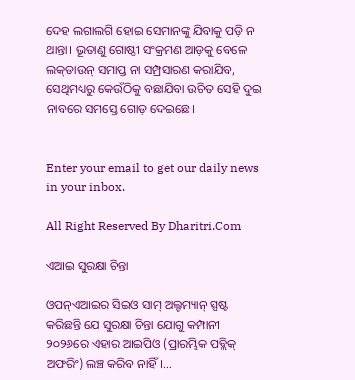ଦେହ ଲଗାଲଗି ହୋଇ ସେମାନଙ୍କୁ ଯିବାକୁ ପଡ଼ି ନ ଥାନ୍ତା। ଭୂତାଣୁ ଗୋଷ୍ଠୀ ସଂକ୍ରମଣ ଆଡ଼କୁ ବେଳେ ଲକ୍‌ଡାଉନ୍‌ ସମାପ୍ତ ନା ସମ୍ପ୍ରସାରଣ କରାଯିବ, ସେଥିମଧ୍ୟରୁ କେଉଁଠିକୁ ବଛାଯିବା ଉଚିତ ସେହି ଦୁଇ ନାବରେ ସମସ୍ତେ ଗୋଡ଼ ଦେଇଛେ।


Enter your email to get our daily news in your inbox.

All Right Reserved By Dharitri.Com

ଏଆଇ ସୁରକ୍ଷା ଚିନ୍ତା

ଓପନ୍‌ଏଆଇର ସିଇଓ ସାମ୍‌ ଅଲ୍ଟମ୍ୟାନ୍‌ ସ୍ପଷ୍ଟ କରିଛନ୍ତି ଯେ ସୁରକ୍ଷା ଚିନ୍ତା ଯୋଗୁ କମ୍ପାନୀ ୨୦୨୬ରେ ଏହାର ଆଇପିଓ (ପ୍ରାରମ୍ଭିକ ପବ୍ଲିକ୍‌ ଅଫରିଂ) ଲଞ୍ଚ କରିବ ନାହିଁ।…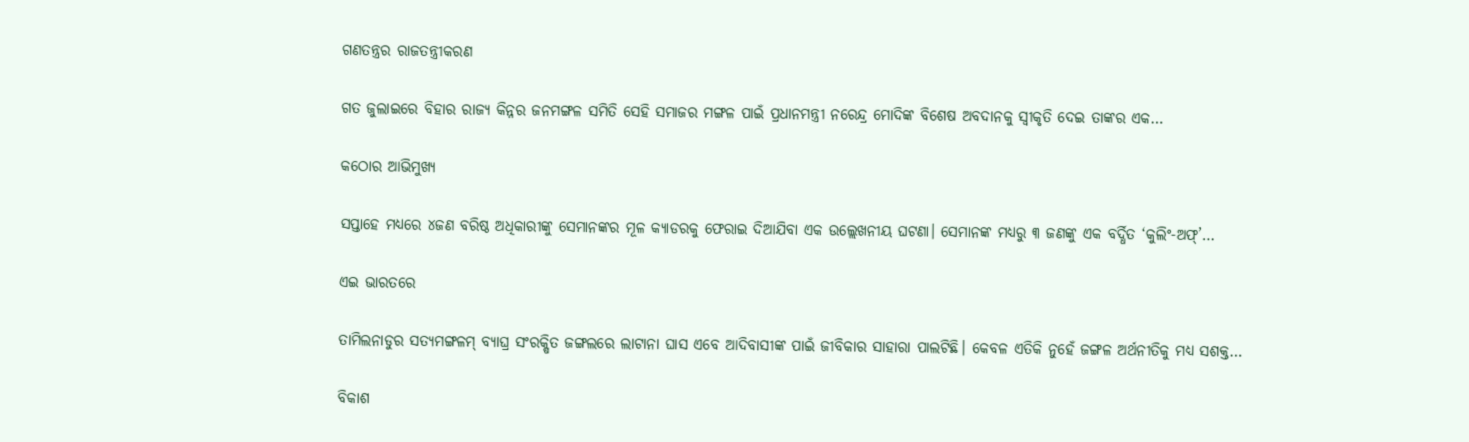ଗଣତନ୍ତ୍ରର ରାଜତନ୍ତ୍ରୀକରଣ

ଗତ ଜୁଲାଇରେ ବିହାର ରାଜ୍ୟ କିନ୍ନର ଜନମଙ୍ଗଳ ସମିତି ସେହି ସମାଜର ମଙ୍ଗଳ ପାଇଁ ପ୍ରଧାନମନ୍ତ୍ରୀ ନରେନ୍ଦ୍ର ମୋଦିଙ୍କ ବିଶେଷ ଅବଦାନକୁ ସ୍ବୀକୃତି ଦେଇ ତାଙ୍କର ଏକ…

କଠୋର ଆଭିମୁଖ୍ୟ

ସପ୍ତାହେ ମଧ୍ୟରେ ୪ଜଣ ବରିଷ୍ଠ ଅଧିକାରୀଙ୍କୁ ସେମାନଙ୍କର ମୂଳ କ୍ୟାଡରକୁ ଫେରାଇ ଦିଆଯିବା ଏକ ଉଲ୍ଲେଖନୀୟ ଘଟଣା। ସେମାନଙ୍କ ମଧ୍ୟରୁ ୩ ଜଣଙ୍କୁ ଏକ ବର୍ଦ୍ଧିତ ‘କୁଲିଂ-ଅଫ୍‌’…

ଏଇ ଭାରତରେ

ତାମିଲନାଡୁର ସତ୍ୟମଙ୍ଗଳମ୍‌ ବ୍ୟାଘ୍ର ସଂରକ୍ଷିତ ଜଙ୍ଗଲରେ ଲାଟାନା ଘାସ ଏବେ ଆଦିବାସୀଙ୍କ ପାଇଁ ଜୀବିକାର ସାହାରା ପାଲଟିଛି। କେବଳ ଏତିକି ନୁହେଁ ଜଙ୍ଗଳ ଅର୍ଥନୀତିକୁ ମଧ୍ୟ ସଶକ୍ତ…

ବିକାଶ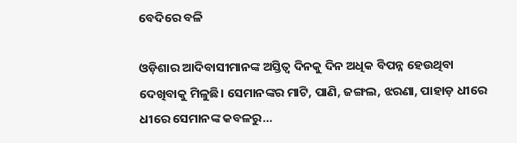ବେଦିରେ ବଳି

ଓଡ଼ିଶାର ଆଦିବାସୀମାନଙ୍କ ଅସ୍ତିତ୍ୱ ଦିନକୁ ଦିନ ଅଧିକ ବିପନ୍ନ ହେଉଥିବା ଦେଖିବାକୁ ମିଳୁଛି। ସେମାନଙ୍କର ମାଟି, ପାଣି, ଜଙ୍ଗଲ, ଝରଣା, ପାହାଡ଼ ଧୀରେ ଧୀରେ ସେମାନଙ୍କ କବଳରୁ…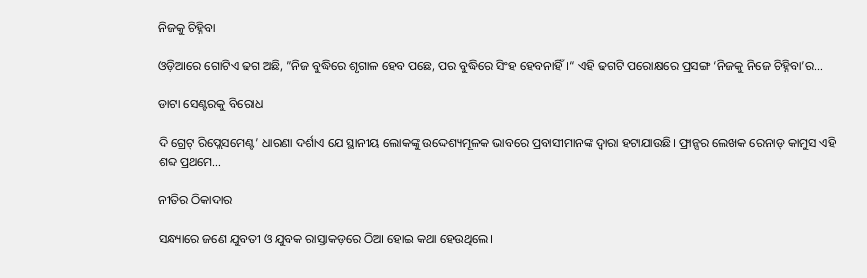ନିଜକୁ ଚିହ୍ନିବା

ଓଡ଼ିଆରେ ଗୋଟିଏ ଢଗ ଅଛି, ”ନିଜ ବୁଦ୍ଧିରେ ଶୃଗାଳ ହେବ ପଛେ, ପର ବୁଦ୍ଧିରେ ସିଂହ ହେବନାହିଁ।“ ଏହି ଢଗଟି ପରୋକ୍ଷରେ ପ୍ରସଙ୍ଗ ‘ନିଜକୁ ନିଜେ ଚିହ୍ନିବା’ର…

ଡାଟା ସେଣ୍ଟରକୁ ବିରୋଧ

ଦି ଗ୍ରେଟ୍‌ ରିପ୍ଲେସମେଣ୍ଟ’ ଧାରଣା ଦର୍ଶାଏ ଯେ ସ୍ଥାନୀୟ ଲୋକଙ୍କୁ ଉଦ୍ଦେଶ୍ୟମୂଳକ ଭାବରେ ପ୍ରବାସୀମାନଙ୍କ ଦ୍ୱାରା ହଟାଯାଉଛି। ଫ୍ରାନ୍ସର ଲେଖକ ରେନାଡ୍‌ କାମୁସ ଏହି ଶବ୍ଦ ପ୍ରଥମେ…

ନୀତିର ଠିକାଦାର

ସନ୍ଧ୍ୟାରେ ଜଣେ ଯୁବତୀ ଓ ଯୁବକ ରାସ୍ତାକଡ଼ରେ ଠିଆ ହୋଇ କଥା ହେଉଥିଲେ।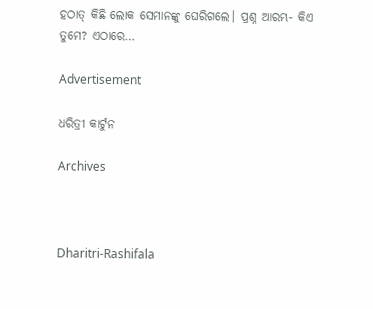ହଠାତ୍‌ କିଛି ଲୋକ ସେମାନଙ୍କୁ ଘେରିଗଲେ। ପ୍ରଶ୍ନ ଆରମ୍ଭ- କିଏ ତୁମେ? ଏଠାରେ…

Advertisement

ଧରିତ୍ରୀ କାର୍ଟୁନ

Archives



Dharitri-Rashifala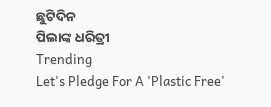ଛୁଟିଦିନ
ପିଲାଙ୍କ ଧରିତ୍ରୀ
Trending
Let's Pledge For A 'Plastic Free'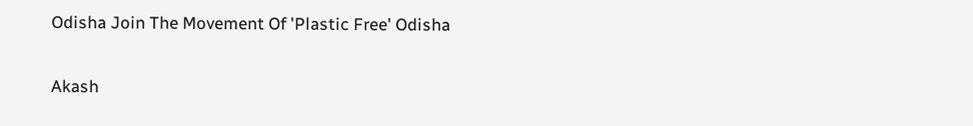Odisha Join The Movement Of 'Plastic Free' Odisha

Akash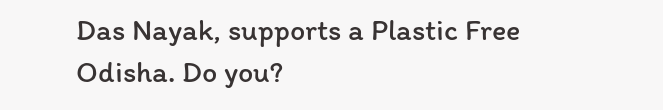Das Nayak, supports a Plastic Free Odisha. Do you?